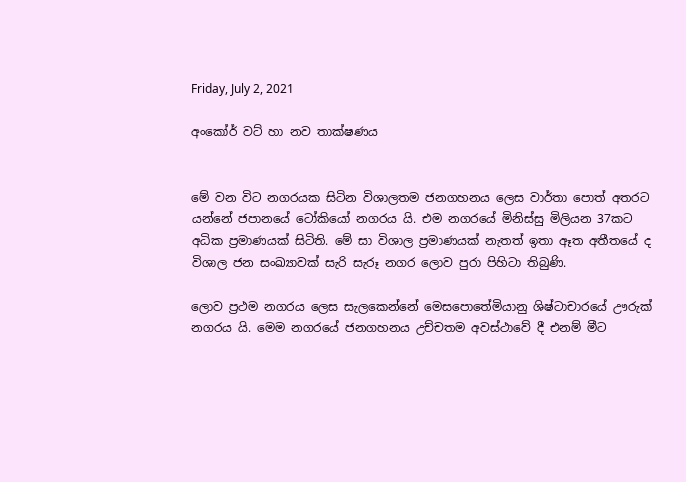Friday, July 2, 2021

අංකෝර් වට් හා නව තාක්ෂණය


මේ වන විට නගරයක සිටින විශාලතම ජනගහනය ලෙස වාර්තා පොත් අතරට යන්නේ ජපානයේ ටෝකියෝ නගරය යි. එම නගරයේ මිනිස්සු මිලියන 37කට අධික ප්‍රමාණයක් සිටිති. මේ සා විශාල ප්‍රමාණයක් නැතත් ඉතා ඈත අතීතයේ ද විශාල ජන සංඛ්‍යාවක් සැරි සැරූ නගර ලොව පුරා පිහිටා තිබුණි.

ලොව ප්‍රථම නගරය ලෙස සැලකෙන්නේ මෙසපොතේමියානු ශිෂ්ටාචාරයේ ඌරුක් නගරය යි. මෙම නගරයේ ජනගහනය උච්චතම අවස්ථාවේ දී එනම් මීට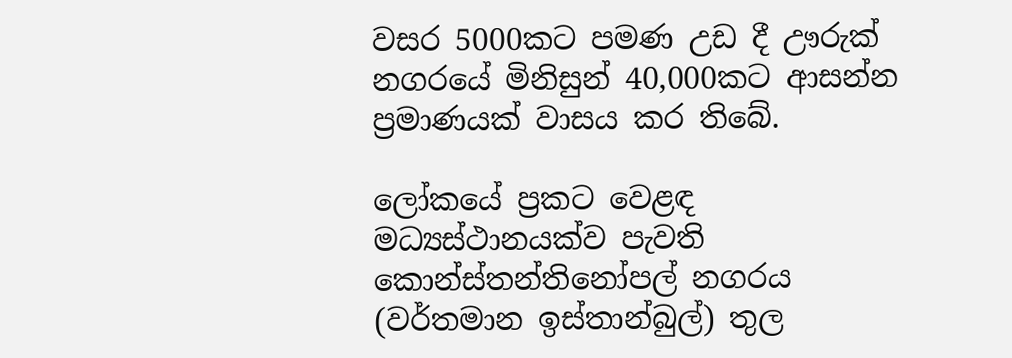වසර 5000කට පමණ උඩ දී ඌරුක් නගරයේ මිනිසුන් 40,000කට ආසන්න ප්‍රමාණයක් වාසය කර තිබේ.

ලෝකයේ ප්‍රකට වෙළඳ මධ්‍යස්ථානයක්ව පැවති කොන්ස්තන්තිනෝපල් නගරය (වර්තමාන ඉස්තාන්බුල්) තුල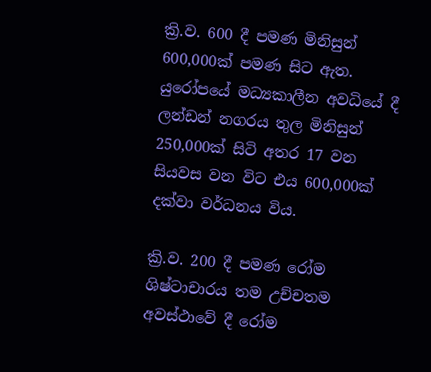ක්‍රි.ව. 600 දී පමණ මිනිසුන් 600,000ක් පමණ සිට ඇත. යුරෝපයේ මධ්‍යකාලීන අවධියේ දී ලන්ඩන් නගරය තුල මිනිසුන් 250,000ක් සිටි අතර 17 වන සියවස වන විට එය 600,000ක් දක්වා වර්ධනය විය.

ක්‍රි.ව. 200 දී පමණ රෝම ශිෂ්ටාචාරය තම උච්චතම අවස්ථාවේ දී රෝම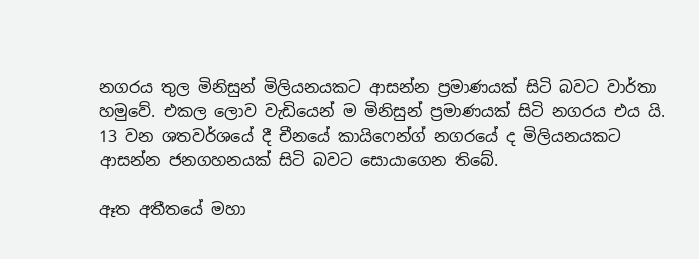නගරය තුල මිනිසුන් මිලියනයකට ආසන්න ප්‍රමාණයක් සිටි බවට වාර්තා හමුවේ. එකල ලොව වැඩියෙන් ම මිනිසුන් ප්‍රමාණයක් සිටි නගරය එය යි. 13 වන ශතවර්ශයේ දී චීනයේ කායිෆෙන්ග් නගරයේ ද මිලියනයකට ආසන්න ජනගහනයක් සිටි බවට සොයාගෙන තිබේ.

ඈත අතීතයේ මහා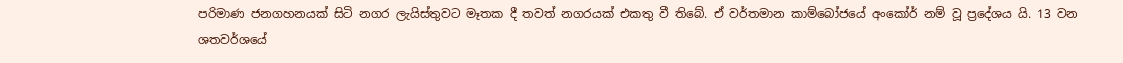පරිමාණ ජනගහනයක් සිටි නගර ලැයිස්තුවට මෑතක දී තවත් නගරයක් එකතු වී තිබේ. ඒ වර්තමාන කාම්බෝජයේ අංකෝර් නම් වූ ප්‍රදේශය යි. 13 වන ශතවර්ශයේ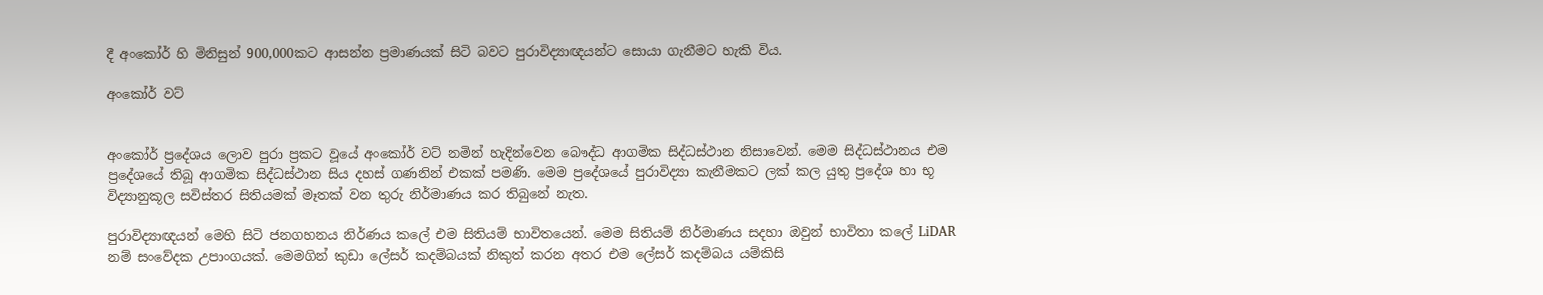දී අංකෝර් හි මිනිසුන් 900,000කට ආසන්න ප්‍රමාණයක් සිටි බවට පුරාවිද්‍යාඥයන්ට සොයා ගැනීමට හැකි විය.

අංකෝර් වට්


අංකෝර් ප්‍රදේශය ලොව පුරා ප්‍රකට වූයේ අංකෝර් වට් නමින් හැදින්වෙන බෞද්ධ ආගමික සිද්ධස්ථාන නිසාවෙන්. මෙම සිද්ධස්ථානය එම ප්‍රදේශයේ තිබූ ආගමික සිද්ධස්ථාන සිය දහස් ගණනින් එකක් පමණි. මෙම ප්‍රදේශයේ පුරාවිද්‍යා කැනීමකට ලක් කල යුතු ප්‍රදේශ හා භූ විද්‍යානුකූල සවිස්තර සිතියමක් මෑතක් වන තුරු නිර්මාණය කර තිබුනේ නැත.

පුරාවිද්‍යාඥයන් මෙහි සිටි ජනගහනය නිර්ණය කලේ එම සිතියම් භාවිතයෙන්. මෙම සිතියම් නිර්මාණය සදහා ඔවුන් භාවිතා කලේ LiDAR නම් සංවේදක උපාංගයක්. මෙමගින් කුඩා ලේසර් කදම්බයක් නිකුත් කරන අතර එම ලේසර් කදම්බය යම්කිසි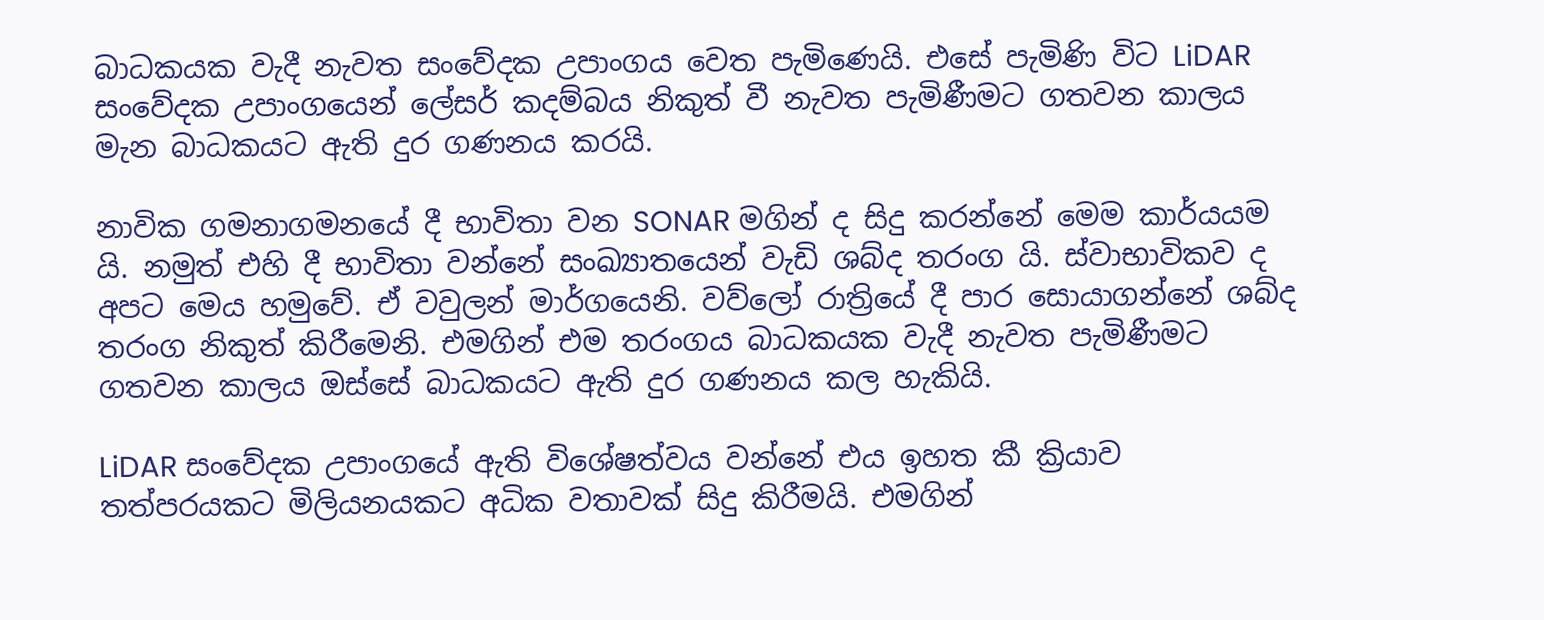බාධකයක වැදී නැවත සංවේදක උපාංගය වෙත පැමිණෙයි. එසේ පැමිණි විට LiDAR සංවේදක උපාංගයෙන් ලේසර් කදම්බය නිකුත් වී නැවත පැමිණීමට ගතවන කාලය මැන බාධකයට ඇති දුර ගණනය කරයි.

නාවික ගමනාගමනයේ දී භාවිතා වන SONAR මගින් ද සිදු කරන්නේ මෙම කාර්යයම යි. නමුත් එහි දී භාවිතා වන්නේ සංඛ්‍යාතයෙන් වැඩි ශබ්ද තරංග යි. ස්වාභාවිකව ද අපට මෙය හමුවේ. ඒ වවුලන් මාර්ගයෙනි. වව්ලෝ රාත්‍රියේ දී පාර සොයාගන්නේ ශබ්ද තරංග නිකුත් කිරීමෙනි. එමගින් එම තරංගය බාධකයක වැදී නැවත පැමිණීමට ගතවන කාලය ඔස්සේ බාධකයට ඇති දුර ගණනය කල හැකියි.

LiDAR සංවේදක උපාංගයේ ඇති විශේෂත්වය වන්නේ එය ඉහත කී ක්‍රියාව තත්පරයකට මිලියනයකට අධික වතාවක් සිදු කිරීමයි. එමගින්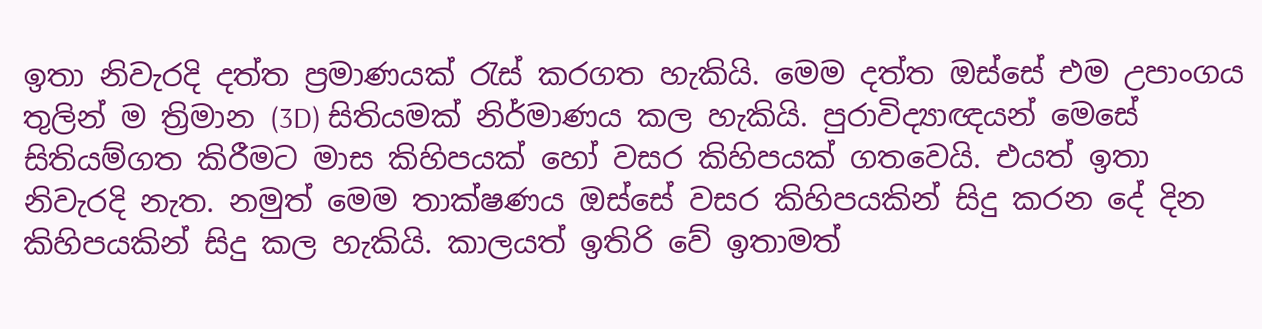ඉතා නිවැරදි දත්ත ප්‍රමාණයක් රැස් කරගත හැකියි. මෙම දත්ත ඔස්සේ එම උපාංගය තුලින් ම ත්‍රිමාන (3D) සිතියමක් නිර්මාණය කල හැකියි. පුරාවිද්‍යාඥයන් මෙසේ සිතියම්ගත කිරීමට මාස කිහිපයක් හෝ වසර කිහිපයක් ගතවෙයි. එයත් ඉතා නිවැරදි නැත. නමුත් මෙම තාක්ෂණය ඔස්සේ වසර කිහිපයකින් සිදු කරන දේ දින කිහිපයකින් සිදු කල හැකියි. කාලයත් ඉතිරි වේ ඉතාමත්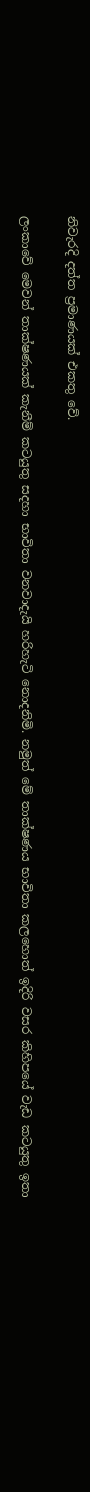නිවැරදි දත්ත ප්‍රමාණයක් එකතු වේ.

ලංකාවේ මෙවන් තාක්ෂණයක් කැනීම් කටයුතු සදහා භාවිතා වනවාදැයි හරිහැටි නොදනිමි. නමුත් මේ තාක්ෂණය භාවිතා කලහොත් ඉදිරි වසර කිහිපයේ වැඩ කටයුතු ඉතා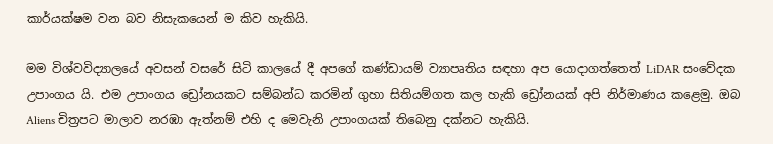කාර්යක්ෂම වන බව නිසැකයෙන් ම කිව හැකියි.

මම විශ්වවිද්‍යාලයේ අවසන් වසරේ සිටි කාලයේ දී අපගේ කණ්ඩායම් ව්‍යාපෘතිය සඳහා අප යොදාගත්තෙත් LiDAR සංවේදක උපාංගය යි. එම උපාංගය ඩ්‍රෝනයකට සම්බන්ධ කරමින් ගුහා සිතියම්ගත කල හැකි ඩ්‍රෝනයක් අපි නිර්මාණය කළෙමු. ඔබ Aliens චිත්‍රපට මාලාව නරඹා ඇත්නම් එහි ද මෙවැනි උපාංගයක් තිබෙනු දක්නට හැකියි.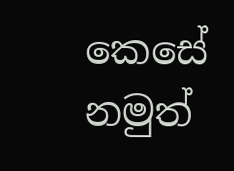කෙසේ නමුත්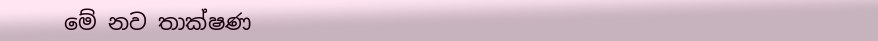මේ නව තාක්ෂණ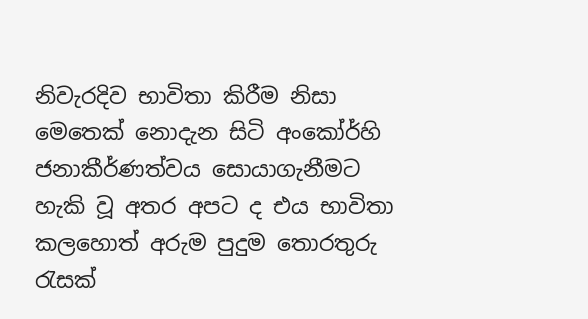නිවැරදිව භාවිතා කිරීම නිසා මෙතෙක් නොදැන සිටි අංකෝර්හි ජනාකීර්ණත්වය සොයාගැනීමට හැකි වූ අතර අපට ද එය භාවිතා කලහොත් අරුම පුදුම තොරතුරු රැසක්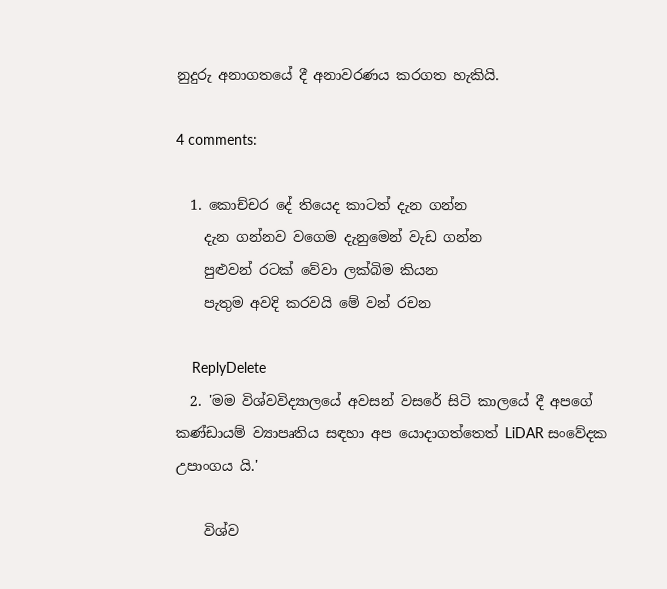නුදුරු අනාගතයේ දී අනාවරණය කරගත හැකියි.

4 comments:

  1. කොච්චර දේ තියෙද කාටත් දැන ගන්න
    දැන ගන්නව වගෙම දැනුමෙන් වැඩ ගන්න
    පුළුවන් රටක් වේවා ලක්බිම කියන
    පැතුම අවදි කරවයි මේ වන් රචන

    ReplyDelete
  2. 'මම විශ්වවිද්‍යාලයේ අවසන් වසරේ සිටි කාලයේ දී අපගේ කණ්ඩායම් ව්‍යාපෘතිය සඳහා අප යොදාගත්තෙත් LiDAR සංවේදක උපාංගය යි.'

    විශ්ව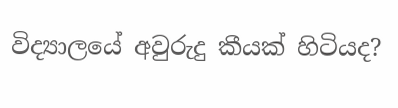විද්‍යාලයේ අවුරුදු කීයක් හිටියද?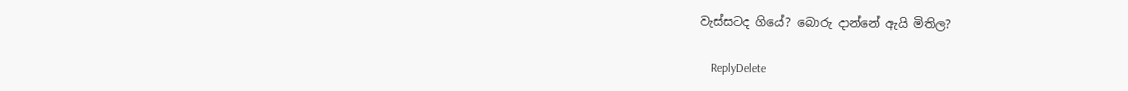වැස්සටද ගියේ? බොරු දාන්නේ ඇයි මිතිල?

    ReplyDelete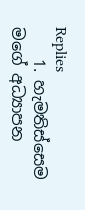Replies
    1. හැමතිස්සෙම මගේ අධ්‍යාපන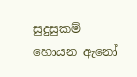සුදුසුකම් හොයන ඇනෝ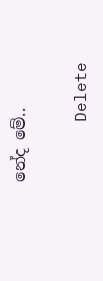නේද මේ..

      Delete